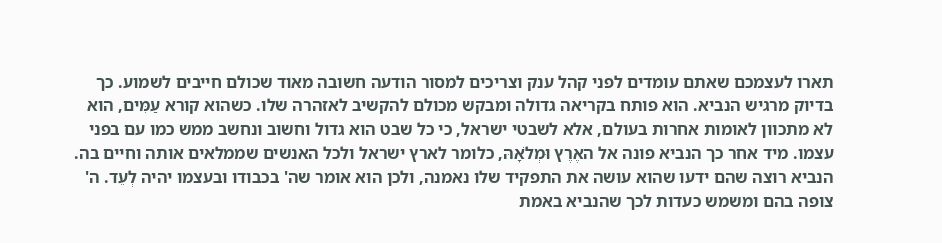תארו לעצמכם שאתם עומדים לפני קהל ענק וצריכים למסור הודעה חשובה מאוד שכולם חייבים לשמוע. כך בדיוק מרגיש הנביא. הוא פותח בקריאה גדולה ומבקש מכולם להקשיב לאזהרה שלו. כשהוא קורא עַמִּים, הוא לא מתכוון לאומות אחרות בעולם, אלא לשבטי ישראל, כי כל שבט הוא גדול וחשוב ונחשב ממש כמו עם בפני עצמו. מיד אחר כך הנביא פונה אל האֶרֶץ וּמְלֹאָהּ, כלומר לארץ ישראל ולכל האנשים שממלאים אותה וחיים בה. הנביא רוצה שהם ידעו שהוא עושה את התפקיד שלו נאמנה, ולכן הוא אומר שה' בכבודו ובעצמו יהיה לְעֵד. ה' צופה בהם ומשמש כעדות לכך שהנביא באמת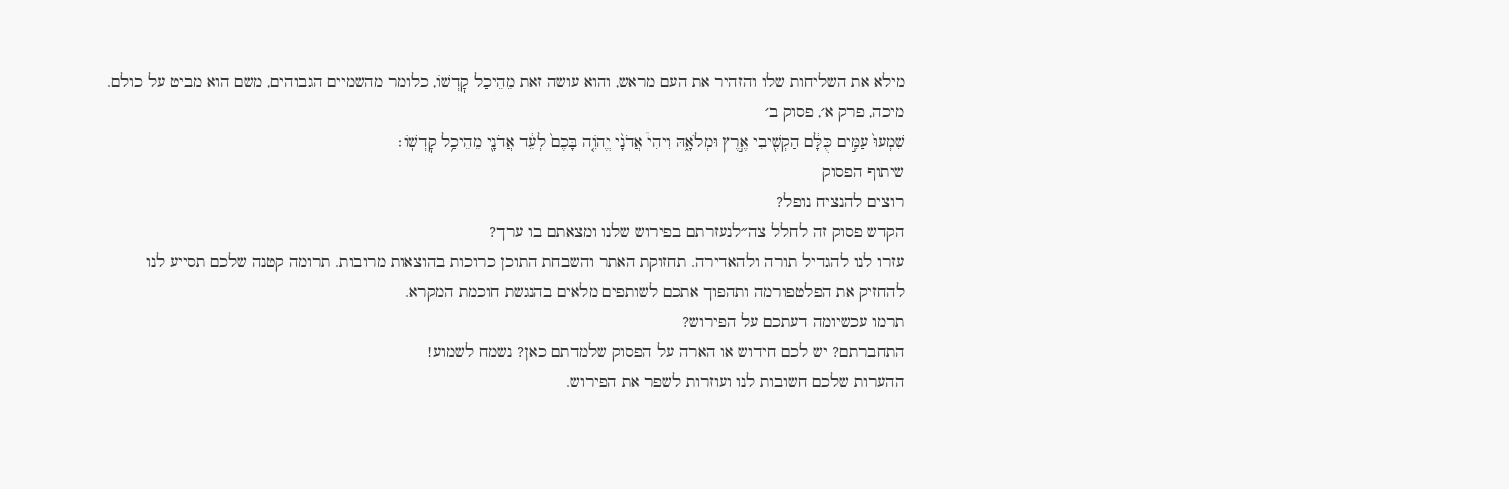מילא את השליחות שלו והזהיר את העם מראש, והוא עושה זאת מֵהֵיכַל קׇדְשׁוֹ, כלומר מהשמיים הגבוהים, משם הוא מביט על כולם.
מיכה, פרק א׳, פסוק ב׳
שִׁמְעוּ֙ עַמִּ֣ים כֻּלָּ֔ם הַקְשִׁ֖יבִי אֶ֣רֶץ וּמְלֹאָ֑הּ וִיהִי֩ אֲדֹנָ֨י יֱהֹוִ֤ה בָּכֶם֙ לְעֵ֔ד אֲדֹנָ֖י מֵהֵיכַ֥ל קׇדְשֽׁוֹ׃
שיתוף הפסוק
רוצים להנציח נופל?
הקדש פסוק זה לחלל צה״לנעזרתם בפירוש שלנו ומצאתם בו ערך?
עזרו לנו להגדיל תורה ולהאדירה. תחזוקת האתר והשבחת התוכן כרוכות בהוצאות מרובות. תרומה קטנה שלכם תסייע לנו להחזיק את הפלטפורמה ותהפוך אתכם לשותפים מלאים בהנגשת חוכמת המקרא.
תרמו עכשיומה דעתכם על הפירוש?
התחברתם? יש לכם חידוש או הארה על הפסוק שלמדתם כאן? נשמח לשמוע!
ההערות שלכם חשובות לנו ועוזרות לשפר את הפירוש.